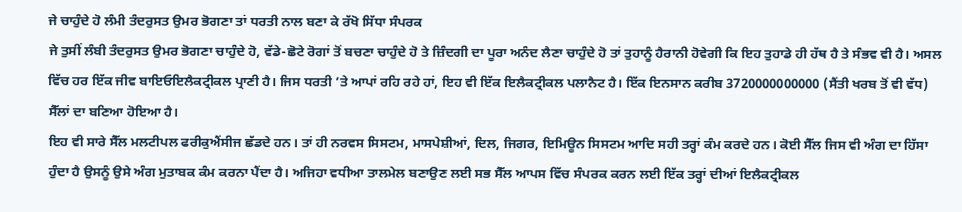ਜੇ ਚਾਹੁੰਦੇ ਹੋ ਲੰਮੀ ਤੰਦਰੁਸਤ ਉਮਰ ਭੋਗਣਾ ਤਾਂ ਧਰਤੀ ਨਾਲ ਬਣਾ ਕੇ ਰੱਖੋ ਸਿੱਧਾ ਸੰਪਰਕ
ਜੇ ਤੁਸੀਂ ਲੰਬੀ ਤੰਦਰੁਸਤ ਉਮਰ ਭੋਗਣਾ ਚਾਹੁੰਦੇ ਹੋ, ਵੱਡੇ-ਛੋਟੇ ਰੋਗਾਂ ਤੋਂ ਬਚਣਾ ਚਾਹੁੰਦੇ ਹੋ ਤੇ ਜ਼ਿੰਦਗੀ ਦਾ ਪੂਰਾ ਅਨੰਦ ਲੈਣਾ ਚਾਹੁੰਦੇ ਹੋ ਤਾਂ ਤੁਹਾਨੂੰ ਹੈਰਾਨੀ ਹੋਵੇਗੀ ਕਿ ਇਹ ਤੁਹਾਡੇ ਹੀ ਹੱਥ ਹੈ ਤੇ ਸੰਭਵ ਵੀ ਹੈ। ਅਸਲ ਵਿੱਚ ਹਰ ਇੱਕ ਜੀਵ ਬਾਇਓਇਲੈਕਟ੍ਰੀਕਲ ਪ੍ਰਾਣੀ ਹੈ। ਜਿਸ ਧਰਤੀ ’ਤੇ ਆਪਾਂ ਰਹਿ ਰਹੇ ਹਾਂ, ਇਹ ਵੀ ਇੱਕ ਇਲੈਕਟ੍ਰੀਕਲ ਪਲਾਨੈਟ ਹੈ। ਇੱਕ ਇਨਸਾਨ ਕਰੀਬ 3720000000000 (ਸੈਂਤੀ ਖਰਬ ਤੋਂ ਵੀ ਵੱਧ) ਸੈੱਲਾਂ ਦਾ ਬਣਿਆ ਹੋਇਆ ਹੈ।
ਇਹ ਵੀ ਸਾਰੇ ਸੈੱਲ ਮਲਟੀਪਲ ਫਰੀਕੁਐਂਸੀਜ ਛੱਡਦੇ ਹਨ। ਤਾਂ ਹੀ ਨਰਵਸ ਸਿਸਟਮ, ਮਾਸਪੇਸ਼ੀਆਂ, ਦਿਲ, ਜਿਗਰ, ਇਮਿਊਨ ਸਿਸਟਮ ਆਦਿ ਸਹੀ ਤਰ੍ਹਾਂ ਕੰਮ ਕਰਦੇ ਹਨ। ਕੋਈ ਸੈੱਲ ਜਿਸ ਵੀ ਅੰਗ ਦਾ ਹਿੱਸਾ ਹੁੰਦਾ ਹੈ ਉਸਨੂੰ ਉਸੇ ਅੰਗ ਮੁਤਾਬਕ ਕੰਮ ਕਰਨਾ ਪੈਂਦਾ ਹੈ। ਅਜਿਹਾ ਵਧੀਆ ਤਾਲਮੇਲ ਬਣਾਉਣ ਲਈ ਸਭ ਸੈੱਲ ਆਪਸ ਵਿੱਚ ਸੰਪਰਕ ਕਰਨ ਲਈ ਇੱਕ ਤਰ੍ਹਾਂ ਦੀਆਂ ਇਲੈਕਟ੍ਰੀਕਲ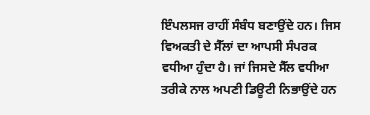ਇੰਪਲਸਜ ਰਾਹੀਂ ਸੰਬੰਧ ਬਣਾਉਂਦੇ ਹਨ। ਜਿਸ ਵਿਅਕਤੀ ਦੇ ਸੈੱਲਾਂ ਦਾ ਆਪਸੀ ਸੰਪਰਕ ਵਧੀਆ ਹੁੰਦਾ ਹੈ। ਜਾਂ ਜਿਸਦੇ ਸੈੱਲ ਵਧੀਆ ਤਰੀਕੇ ਨਾਲ ਅਪਣੀ ਡਿਊਟੀ ਨਿਭਾਉਂਦੇ ਹਨ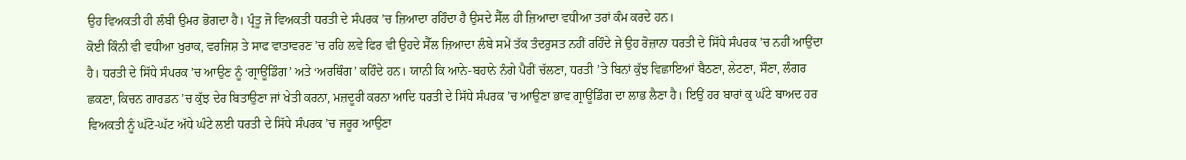ਉਹ ਵਿਅਕਤੀ ਹੀ ਲੰਬੀ ਉਮਰ ਭੋਗਦਾ ਹੈ। ਪ੍ਰੰਤੂ ਜੋ ਵਿਅਕਤੀ ਧਰਤੀ ਦੇ ਸੰਪਰਕ ’ਚ ਜ਼ਿਆਦਾ ਰਹਿੰਦਾ ਹੈ ਉਸਦੇ ਸੈੱਲ ਹੀ ਜ਼ਿਆਦਾ ਵਧੀਆ ਤਰਾਂ ਕੰਮ ਕਰਦੇ ਹਨ।
ਕੋਈ ਕਿੰਨੀ ਵੀ ਵਧੀਆ ਖੁਰਾਕ, ਵਰਜਿਸ਼ ਤੇ ਸਾਫ ਵਾਤਾਵਰਣ ’ਚ ਰਹਿ ਲਵੇ ਫਿਰ ਵੀ ਉਹਦੇ ਸੈੱਲ ਜ਼ਿਆਦਾ ਲੰਬੇ ਸਮੇਂ ਤੱਕ ਤੰਦਰੁਸਤ ਨਹੀਂ ਰਹਿੰਦੇ ਜੇ ਉਹ ਰੋਜ਼ਾਨਾ ਧਰਤੀ ਦੇ ਸਿੱਧੇ ਸੰਪਰਕ ’ਚ ਨਹੀਂ ਆਉਂਦਾ ਹੈ। ਧਰਤੀ ਦੇ ਸਿੱਧੇ ਸੰਪਰਕ ’ਚ ਆਉਣ ਨੂੰ ‘ਗ੍ਰਾਊਂਡਿੰਗ’ ਅਤੇ ‘ਅਰਥਿੰਗ’ ਕਹਿੰਦੇ ਹਨ। ਯਾਨੀ ਕਿ ਆਨੇ-ਬਹਾਨੇ ਨੰਗੇ ਪੈਰੀਂ ਚੱਲਣਾ, ਧਰਤੀ ’ਤੇ ਬਿਨਾਂ ਕੁੱਝ ਵਿਛਾਇਆਂ ਬੈਠਣਾ, ਲੇਟਣਾ, ਸੌਣਾ, ਲੰਗਰ ਛਕਣਾ, ਕਿਚਨ ਗਾਰਡਨ ’ਚ ਕੁੱਝ ਦੇਰ ਬਿਤਾਉਣਾ ਜਾਂ ਖੇਤੀ ਕਰਨਾ, ਮਜ਼ਦੂਰੀ ਕਰਨਾ ਆਦਿ ਧਰਤੀ ਦੇ ਸਿੱਧੇ ਸੰਪਰਕ ’ਚ ਆਉਣਾ ਭਾਵ ਗ੍ਰਾਊਂਡਿੰਗ ਦਾ ਲਾਭ ਲੈਣਾ ਹੈ। ਇਉਂ ਹਰ ਬਾਰਾਂ ਕੁ ਘੰਟੇ ਬਾਅਦ ਹਰ ਵਿਅਕਤੀ ਨੂੰ ਘੱਟੋ-ਘੱਟ ਅੱਧੇ ਘੰਟੇ ਲਈ ਧਰਤੀ ਦੇ ਸਿੱਧੇ ਸੰਪਰਕ ’ਚ ਜਰੂਰ ਆਉਣਾ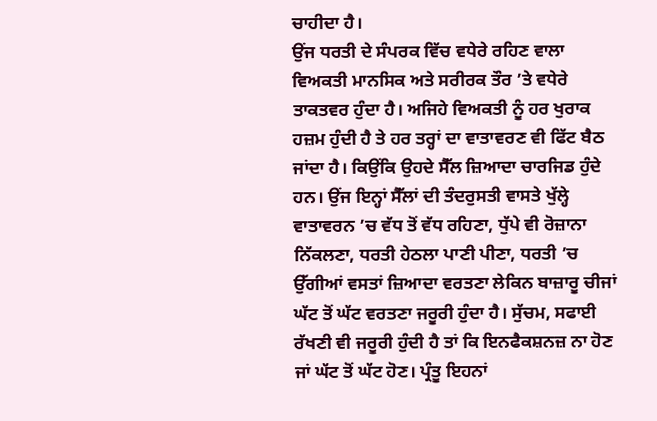ਚਾਹੀਦਾ ਹੈ।
ਉਂਜ ਧਰਤੀ ਦੇ ਸੰਪਰਕ ਵਿੱਚ ਵਧੇਰੇ ਰਹਿਣ ਵਾਲਾ ਵਿਅਕਤੀ ਮਾਨਸਿਕ ਅਤੇ ਸਰੀਰਕ ਤੌਰ ’ਤੇ ਵਧੇਰੇ ਤਾਕਤਵਰ ਹੁੰਦਾ ਹੈ। ਅਜਿਹੇ ਵਿਅਕਤੀ ਨੂੰ ਹਰ ਖੁਰਾਕ ਹਜ਼ਮ ਹੁੰਦੀ ਹੈ ਤੇ ਹਰ ਤਰ੍ਹਾਂ ਦਾ ਵਾਤਾਵਰਣ ਵੀ ਫਿੱਟ ਬੈਠ ਜਾਂਦਾ ਹੈ। ਕਿਉਂਕਿ ਉਹਦੇ ਸੈੱਲ ਜ਼ਿਆਦਾ ਚਾਰਜਿਡ ਹੁੰਦੇ ਹਨ। ਉਂਜ ਇਨ੍ਹਾਂ ਸੈੱਲਾਂ ਦੀ ਤੰਦਰੁਸਤੀ ਵਾਸਤੇ ਖੁੱਲ੍ਹੇ ਵਾਤਾਵਰਨ ’ਚ ਵੱਧ ਤੋਂ ਵੱਧ ਰਹਿਣਾ, ਧੁੱਪੇ ਵੀ ਰੋਜ਼ਾਨਾ ਨਿੱਕਲਣਾ, ਧਰਤੀ ਹੇਠਲਾ ਪਾਣੀ ਪੀਣਾ, ਧਰਤੀ ’ਚ ਉੱਗੀਆਂ ਵਸਤਾਂ ਜ਼ਿਆਦਾ ਵਰਤਣਾ ਲੇਕਿਨ ਬਾਜ਼ਾਰੂ ਚੀਜਾਂ ਘੱਟ ਤੋਂ ਘੱਟ ਵਰਤਣਾ ਜਰੂਰੀ ਹੁੰਦਾ ਹੈ। ਸੁੱਚਮ, ਸਫਾਈ ਰੱਖਣੀ ਵੀ ਜਰੂਰੀ ਹੁੰਦੀ ਹੈ ਤਾਂ ਕਿ ਇਨਫੈਕਸ਼ਨਜ਼ ਨਾ ਹੋਣ ਜਾਂ ਘੱਟ ਤੋਂ ਘੱਟ ਹੋਣ। ਪ੍ਰੰਤੂ ਇਹਨਾਂ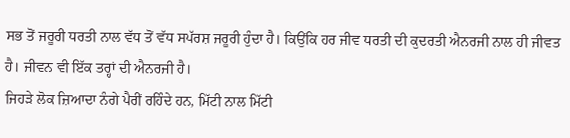ਸਭ ਤੋਂ ਜਰੂਰੀ ਧਰਤੀ ਨਾਲ ਵੱਧ ਤੋਂ ਵੱਧ ਸਪੱਰਸ਼ ਜਰੂਰੀ ਹੁੰਦਾ ਹੈ। ਕਿਉਂਕਿ ਹਰ ਜੀਵ ਧਰਤੀ ਦੀ ਕੁਦਰਤੀ ਐਨਰਜੀ ਨਾਲ ਹੀ ਜੀਵਤ ਹੈ। ਜੀਵਨ ਵੀ ਇੱਕ ਤਰ੍ਹਾਂ ਦੀ ਐਨਰਜੀ ਹੈ।
ਜਿਹੜੇ ਲੋਕ ਜ਼ਿਆਦਾ ਨੰਗੇ ਪੈਰੀਂ ਰਹਿੰਦੇ ਹਨ, ਮਿੱਟੀ ਨਾਲ ਮਿੱਟੀ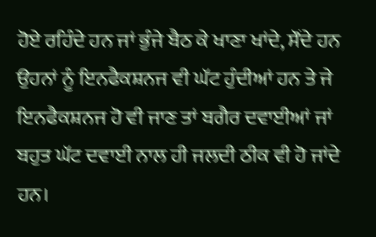ਹੋਏ ਰਹਿੰਦੇ ਹਨ ਜਾਂ ਭੁੰਜੇ ਬੈਠ ਕੇ ਖਾਣਾ ਖਾਂਦੇ, ਸੌਂਦੇ ਹਨ ਉਹਨਾਂ ਨੂੰ ਇਨਫੈਕਸ਼ਨਜ ਵੀ ਘੱਟ ਹੁੰਦੀਆਂ ਹਨ ਤੇ ਜੇ ਇਨਫੈਕਸ਼ਨਜ ਹੋ ਵੀ ਜਾਣ ਤਾਂ ਬਗੈਰ ਦਵਾਈਆਂ ਜਾਂ ਬਹੁਤ ਘੱਟ ਦਵਾਈ ਨਾਲ ਹੀ ਜਲਦੀ ਠੀਕ ਵੀ ਹੋ ਜਾਂਦੇ ਹਨ।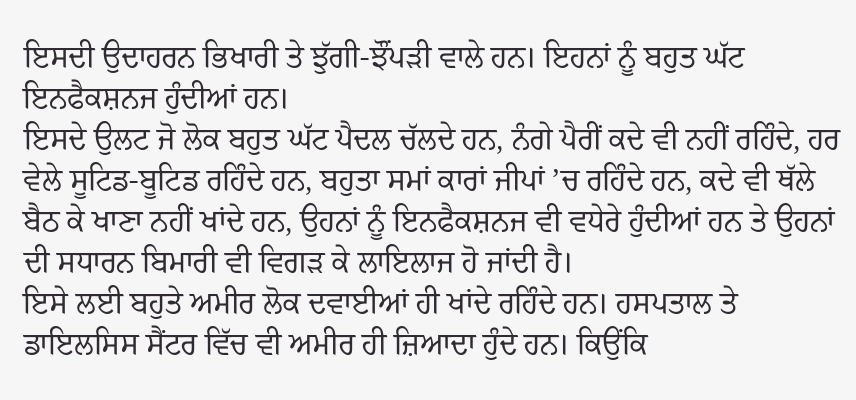ਇਸਦੀ ਉਦਾਹਰਨ ਭਿਖਾਰੀ ਤੇ ਝੁੱਗੀ-ਝੌਂਪੜੀ ਵਾਲੇ ਹਨ। ਇਹਨਾਂ ਨੂੰ ਬਹੁਤ ਘੱਟ ਇਨਫੈਕਸ਼ਨਜ ਹੁੰਦੀਆਂ ਹਨ।
ਇਸਦੇ ਉਲਟ ਜੋ ਲੋਕ ਬਹੁਤ ਘੱਟ ਪੈਦਲ ਚੱਲਦੇ ਹਨ, ਨੰਗੇ ਪੈਰੀਂ ਕਦੇ ਵੀ ਨਹੀਂ ਰਹਿੰਦੇ, ਹਰ ਵੇਲੇ ਸੂਟਿਡ-ਬੂਟਿਡ ਰਹਿੰਦੇ ਹਨ, ਬਹੁਤਾ ਸਮਾਂ ਕਾਰਾਂ ਜੀਪਾਂ ’ਚ ਰਹਿੰਦੇ ਹਨ, ਕਦੇ ਵੀ ਥੱਲੇ ਬੈਠ ਕੇ ਖਾਣਾ ਨਹੀਂ ਖਾਂਦੇ ਹਨ, ਉਹਨਾਂ ਨੂੰ ਇਨਫੈਕਸ਼ਨਜ ਵੀ ਵਧੇਰੇ ਹੁੰਦੀਆਂ ਹਨ ਤੇ ਉਹਨਾਂ ਦੀ ਸਧਾਰਨ ਬਿਮਾਰੀ ਵੀ ਵਿਗੜ ਕੇ ਲਾਇਲਾਜ ਹੋ ਜਾਂਦੀ ਹੈ।
ਇਸੇ ਲਈ ਬਹੁਤੇ ਅਮੀਰ ਲੋਕ ਦਵਾਈਆਂ ਹੀ ਖਾਂਦੇ ਰਹਿੰਦੇ ਹਨ। ਹਸਪਤਾਲ ਤੇ ਡਾਇਲਸਿਸ ਸੈਂਟਰ ਵਿੱਚ ਵੀ ਅਮੀਰ ਹੀ ਜ਼ਿਆਦਾ ਹੁੰਦੇ ਹਨ। ਕਿਉਂਕਿ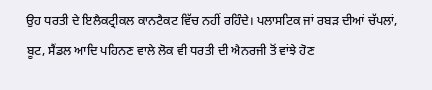ਉਹ ਧਰਤੀ ਦੇ ਇਲੈਕਟ੍ਰੀਕਲ ਕਾਨਟੈਕਟ ਵਿੱਚ ਨਹੀਂ ਰਹਿੰਦੇ। ਪਲਾਸਟਿਕ ਜਾਂ ਰਬੜ ਦੀਆਂ ਚੱਪਲਾਂ, ਬੂਟ, ਸੈਂਡਲ ਆਦਿ ਪਹਿਨਣ ਵਾਲੇ ਲੋਕ ਵੀ ਧਰਤੀ ਦੀ ਐਨਰਜੀ ਤੋਂ ਵਾਂਝੇ ਹੋਣ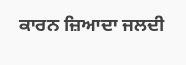ਕਾਰਨ ਜ਼ਿਆਦਾ ਜਲਦੀ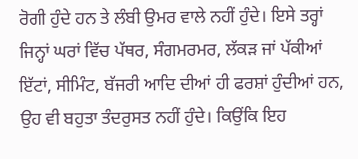ਰੋਗੀ ਹੁੰਦੇ ਹਨ ਤੇ ਲੰਬੀ ਉਮਰ ਵਾਲੇ ਨਹੀਂ ਹੁੰਦੇ। ਇਸੇ ਤਰ੍ਹਾਂ ਜਿਨ੍ਹਾਂ ਘਰਾਂ ਵਿੱਚ ਪੱਥਰ, ਸੰਗਮਰਮਰ, ਲੱਕੜ ਜਾਂ ਪੱਕੀਆਂ ਇੱਟਾਂ, ਸੀਮਿੰਟ, ਬੱਜਰੀ ਆਦਿ ਦੀਆਂ ਹੀ ਫਰਸ਼ਾਂ ਹੁੰਦੀਆਂ ਹਨ, ਉਹ ਵੀ ਬਹੁਤਾ ਤੰਦਰੁਸਤ ਨਹੀਂ ਹੁੰਦੇ। ਕਿਉਂਕਿ ਇਹ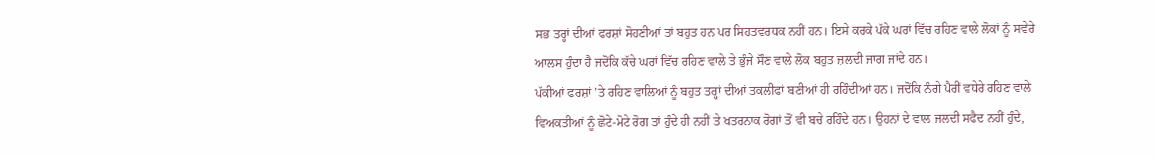ਸਭ ਤਰ੍ਹਾਂ ਦੀਆਂ ਫਰਸ਼ਾਂ ਸੋਹਣੀਆਂ ਤਾਂ ਬਹੁਤ ਹਨ ਪਰ ਸਿਹਤਵਰਧਕ ਨਹੀਂ ਹਨ। ਇਸੇ ਕਰਕੇ ਪੱਕੇ ਘਰਾਂ ਵਿੱਚ ਰਹਿਣ ਵਾਲੇ ਲੋਕਾਂ ਨੂੰ ਸਵੇਰੇ ਆਲਸ ਹੁੰਦਾ ਹੈ ਜਦੋਂਕਿ ਕੱਚੇ ਘਰਾਂ ਵਿੱਚ ਰਹਿਣ ਵਾਲੇ ਤੇ ਭੁੰਜੇ ਸੌਣ ਵਾਲੇ ਲੋਕ ਬਹੁਤ ਜ਼ਲਦੀ ਜਾਗ ਜਾਂਦੇ ਹਨ।
ਪੱਕੀਆਂ ਫਰਸ਼ਾਂ ’ਤੇ ਰਹਿਣ ਵਾਲਿਆਂ ਨੂੰ ਬਹੁਤ ਤਰ੍ਹਾਂ ਦੀਆਂ ਤਕਲੀਫਾਂ ਬਣੀਆਂ ਹੀ ਰਹਿੰਦੀਆਂ ਹਨ। ਜਦੋਂਕਿ ਨੰਗੇ ਪੈਰੀਂ ਵਧੇਰੇ ਰਹਿਣ ਵਾਲੇ ਵਿਅਕਤੀਆਂ ਨੂੰ ਛੋਟੇ-ਮੋਟੇ ਰੋਗ ਤਾਂ ਹੁੰਦੇ ਹੀ ਨਹੀਂ ਤੇ ਖਤਰਨਾਕ ਰੋਗਾਂ ਤੋਂ ਵੀ ਬਚੇ ਰਹਿੰਦੇ ਹਨ। ਉਹਨਾਂ ਦੇ ਵਾਲ ਜਲਦੀ ਸਫੈਦ ਨਹੀਂ ਹੁੰਦੇ,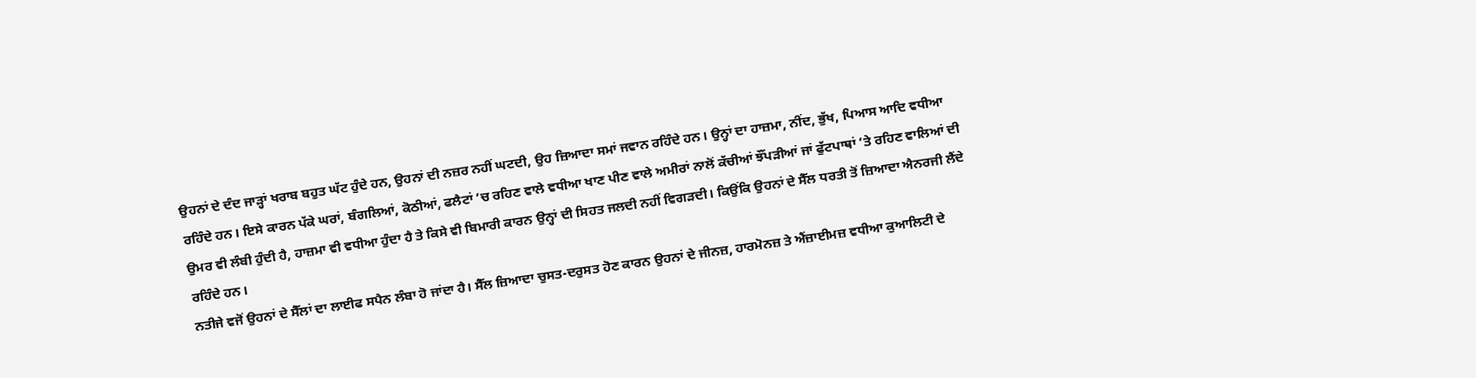ਉਹਨਾਂ ਦੇ ਦੰਦ ਜਾੜ੍ਹਾਂ ਖਰਾਬ ਬਹੁਤ ਘੱਟ ਹੁੰਦੇ ਹਨ, ਉਹਨਾਂ ਦੀ ਨਜ਼ਰ ਨਹੀਂ ਘਟਦੀ, ਉਹ ਜ਼ਿਆਦਾ ਸਮਾਂ ਜਵਾਨ ਰਹਿੰਦੇ ਹਨ। ਉਨ੍ਹਾਂ ਦਾ ਹਾਜ਼ਮਾ, ਨੀਂਦ, ਭੁੱਖ, ਪਿਆਸ ਆਦਿ ਵਧੀਆ ਰਹਿੰਦੇ ਹਨ। ਇਸੇ ਕਾਰਨ ਪੱਕੇ ਘਰਾਂ, ਬੰਗਲਿਆਂ, ਕੋਠੀਆਂ, ਫਲੈਟਾਂ ’ਚ ਰਹਿਣ ਵਾਲੇ ਵਧੀਆ ਖਾਣ ਪੀਣ ਵਾਲੇ ਅਮੀਰਾਂ ਨਾਲੋਂ ਕੱਚੀਆਂ ਝੌਂਪੜੀਆਂ ਜਾਂ ਫੁੱਟਪਾਥਾਂ ’ਤੇ ਰਹਿਣ ਵਾਲਿਆਂ ਦੀ ਉਮਰ ਵੀ ਲੰਬੀ ਹੁੰਦੀ ਹੈ, ਹਾਜ਼ਮਾ ਵੀ ਵਧੀਆ ਹੁੰਦਾ ਹੈ ਤੇ ਕਿਸੇ ਵੀ ਬਿਮਾਰੀ ਕਾਰਨ ਉਨ੍ਹਾਂ ਦੀ ਸਿਹਤ ਜਲਦੀ ਨਹੀਂ ਵਿਗੜਦੀ। ਕਿਉਂਕਿ ਉਹਨਾਂ ਦੇ ਸੈੱਲ ਧਰਤੀ ਤੋਂ ਜ਼ਿਆਦਾ ਐਨਰਜੀ ਲੈਂਦੇ ਰਹਿੰਦੇ ਹਨ।
ਨਤੀਜੇ ਵਜੋਂ ਉਹਨਾਂ ਦੇ ਸੈੱਲਾਂ ਦਾ ਲਾਈਫ ਸਪੈਨ ਲੰਬਾ ਹੋ ਜਾਂਦਾ ਹੈ। ਸੈੱਲ ਜ਼ਿਆਦਾ ਚੁਸਤ-ਦਰੁਸਤ ਹੋਣ ਕਾਰਨ ਉਹਨਾਂ ਦੇ ਜੀਨਜ਼, ਹਾਰਮੋਨਜ਼ ਤੇ ਐਂਜ਼ਾਈਮਜ਼ ਵਧੀਆ ਕੁਆਲਿਟੀ ਦੇ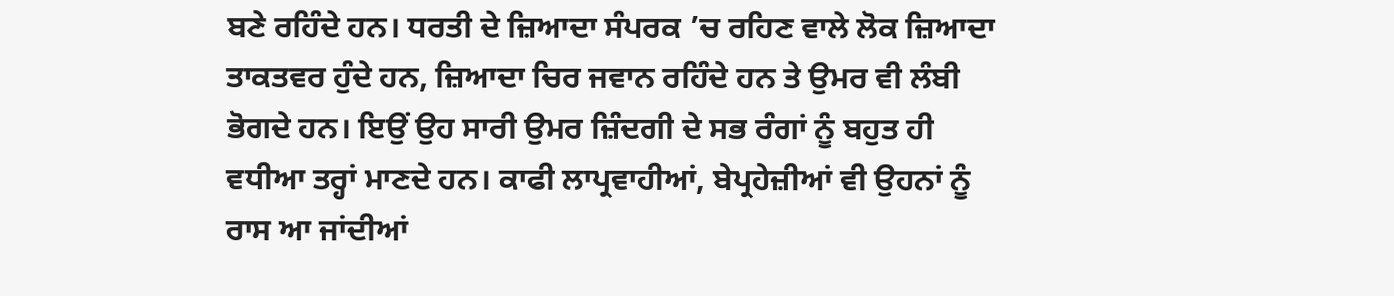ਬਣੇ ਰਹਿੰਦੇ ਹਨ। ਧਰਤੀ ਦੇ ਜ਼ਿਆਦਾ ਸੰਪਰਕ ’ਚ ਰਹਿਣ ਵਾਲੇ ਲੋਕ ਜ਼ਿਆਦਾ ਤਾਕਤਵਰ ਹੁੰਦੇ ਹਨ, ਜ਼ਿਆਦਾ ਚਿਰ ਜਵਾਨ ਰਹਿੰਦੇ ਹਨ ਤੇ ਉਮਰ ਵੀ ਲੰਬੀ ਭੋਗਦੇ ਹਨ। ਇਉਂ ਉਹ ਸਾਰੀ ਉਮਰ ਜ਼ਿੰਦਗੀ ਦੇ ਸਭ ਰੰਗਾਂ ਨੂੰ ਬਹੁਤ ਹੀ ਵਧੀਆ ਤਰ੍ਹਾਂ ਮਾਣਦੇ ਹਨ। ਕਾਫੀ ਲਾਪ੍ਰਵਾਹੀਆਂ, ਬੇਪ੍ਰਹੇਜ਼ੀਆਂ ਵੀ ਉਹਨਾਂ ਨੂੰ ਰਾਸ ਆ ਜਾਂਦੀਆਂ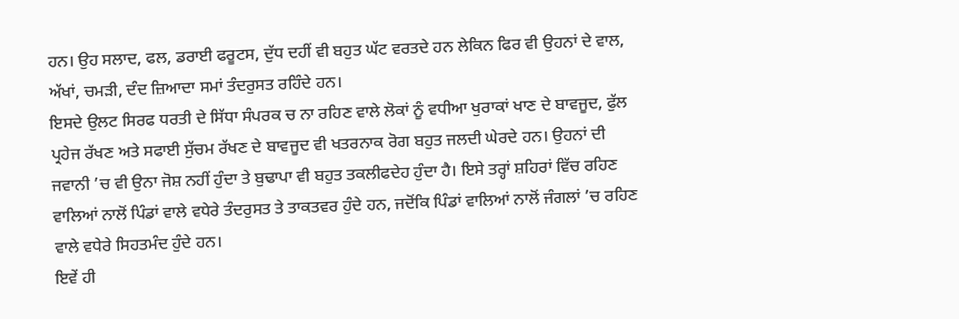ਹਨ। ਉਹ ਸਲਾਦ, ਫਲ, ਡਰਾਈ ਫਰੂਟਸ, ਦੁੱਧ ਦਹੀਂ ਵੀ ਬਹੁਤ ਘੱਟ ਵਰਤਦੇ ਹਨ ਲੇਕਿਨ ਫਿਰ ਵੀ ਉਹਨਾਂ ਦੇ ਵਾਲ, ਅੱਖਾਂ, ਚਮੜੀ, ਦੰਦ ਜ਼ਿਆਦਾ ਸਮਾਂ ਤੰਦਰੁਸਤ ਰਹਿੰਦੇ ਹਨ।
ਇਸਦੇ ਉਲਟ ਸਿਰਫ ਧਰਤੀ ਦੇ ਸਿੱਧਾ ਸੰਪਰਕ ਚ ਨਾ ਰਹਿਣ ਵਾਲੇ ਲੋਕਾਂ ਨੂੰ ਵਧੀਆ ਖੁਰਾਕਾਂ ਖਾਣ ਦੇ ਬਾਵਜੂਦ, ਫੁੱਲ ਪ੍ਰਹੇਜ ਰੱਖਣ ਅਤੇ ਸਫਾਈ ਸੁੱਚਮ ਰੱਖਣ ਦੇ ਬਾਵਜੂਦ ਵੀ ਖਤਰਨਾਕ ਰੋਗ ਬਹੁਤ ਜਲਦੀ ਘੇਰਦੇ ਹਨ। ਉਹਨਾਂ ਦੀ ਜਵਾਨੀ ’ਚ ਵੀ ਉਨਾ ਜੋਸ਼ ਨਹੀਂ ਹੁੰਦਾ ਤੇ ਬੁਢਾਪਾ ਵੀ ਬਹੁਤ ਤਕਲੀਫਦੇਹ ਹੁੰਦਾ ਹੈ। ਇਸੇ ਤਰ੍ਹਾਂ ਸ਼ਹਿਰਾਂ ਵਿੱਚ ਰਹਿਣ ਵਾਲਿਆਂ ਨਾਲੋਂ ਪਿੰਡਾਂ ਵਾਲੇ ਵਧੇਰੇ ਤੰਦਰੁਸਤ ਤੇ ਤਾਕਤਵਰ ਹੁੰਦੇ ਹਨ, ਜਦੋਂਕਿ ਪਿੰਡਾਂ ਵਾਲਿਆਂ ਨਾਲੋਂ ਜੰਗਲਾਂ ’ਚ ਰਹਿਣ ਵਾਲੇ ਵਧੇਰੇ ਸਿਹਤਮੰਦ ਹੁੰਦੇ ਹਨ।
ਇਵੇਂ ਹੀ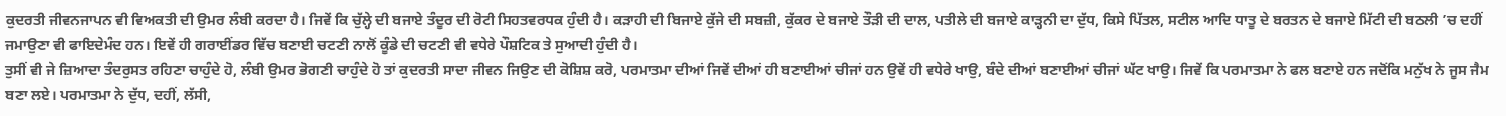ਕੁਦਰਤੀ ਜੀਵਨਜਾਪਨ ਵੀ ਵਿਅਕਤੀ ਦੀ ਉਮਰ ਲੰਬੀ ਕਰਦਾ ਹੈ। ਜਿਵੇਂ ਕਿ ਚੁੱਲ੍ਹੇ ਦੀ ਬਜਾਏ ਤੰਦੂਰ ਦੀ ਰੋਟੀ ਸਿਹਤਵਰਧਕ ਹੁੰਦੀ ਹੈ। ਕੜਾਹੀ ਦੀ ਬਿਜਾਏ ਕੁੱਜੇ ਦੀ ਸਬਜ਼ੀ, ਕੁੱਕਰ ਦੇ ਬਜਾਏ ਤੌੜੀ ਦੀ ਦਾਲ, ਪਤੀਲੇ ਦੀ ਬਜਾਏ ਕਾੜ੍ਹਨੀ ਦਾ ਦੁੱਧ, ਕਿਸੇ ਪਿੱਤਲ, ਸਟੀਲ ਆਦਿ ਧਾਤੂ ਦੇ ਬਰਤਨ ਦੇ ਬਜਾਏ ਮਿੱਟੀ ਦੀ ਬਠਲੀ ’ਚ ਦਹੀਂ ਜਮਾਉਣਾ ਵੀ ਫਾਇਦੇਮੰਦ ਹਨ। ਇਵੇਂ ਹੀ ਗਰਾਈਂਡਰ ਵਿੱਚ ਬਣਾਈ ਚਟਣੀ ਨਾਲੋਂ ਕੂੰਡੇ ਦੀ ਚਟਣੀ ਵੀ ਵਧੇਰੇ ਪੌਸ਼ਟਿਕ ਤੇ ਸੁਆਦੀ ਹੁੰਦੀ ਹੈ।
ਤੁਸੀਂ ਵੀ ਜੇ ਜ਼ਿਆਦਾ ਤੰਦਰੁਸਤ ਰਹਿਣਾ ਚਾਹੁੰਦੇ ਹੋ, ਲੰਬੀ ਉਮਰ ਭੋਗਣੀ ਚਾਹੁੰਦੇ ਹੋ ਤਾਂ ਕੁਦਰਤੀ ਸਾਦਾ ਜੀਵਨ ਜਿਉਣ ਦੀ ਕੋਸ਼ਿਸ਼ ਕਰੋ, ਪਰਮਾਤਮਾ ਦੀਆਂ ਜਿਵੇਂ ਦੀਆਂ ਹੀ ਬਣਾਈਆਂ ਚੀਜਾਂ ਹਨ ਉਵੇਂ ਹੀ ਵਧੇਰੇ ਖਾਉ, ਬੰਦੇ ਦੀਆਂ ਬਣਾਈਆਂ ਚੀਜਾਂ ਘੱਟ ਖਾਉ। ਜਿਵੇਂ ਕਿ ਪਰਮਾਤਮਾ ਨੇ ਫਲ ਬਣਾਏ ਹਨ ਜਦੋਂਕਿ ਮਨੁੱਖ ਨੇ ਜੂਸ ਜੈਮ ਬਣਾ ਲਏ। ਪਰਮਾਤਮਾ ਨੇ ਦੁੱਧ, ਦਹੀਂ, ਲੱਸੀ,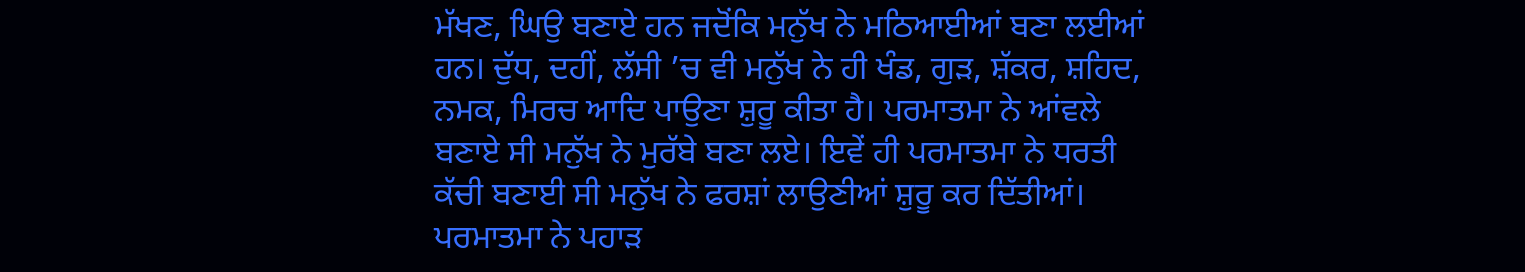ਮੱਖਣ, ਘਿਉ ਬਣਾਏ ਹਨ ਜਦੋਂਕਿ ਮਨੁੱਖ ਨੇ ਮਠਿਆਈਆਂ ਬਣਾ ਲਈਆਂ ਹਨ। ਦੁੱਧ, ਦਹੀਂ, ਲੱਸੀ ’ਚ ਵੀ ਮਨੁੱਖ ਨੇ ਹੀ ਖੰਡ, ਗੁੜ, ਸ਼ੱਕਰ, ਸ਼ਹਿਦ, ਨਮਕ, ਮਿਰਚ ਆਦਿ ਪਾਉਣਾ ਸ਼ੁਰੂ ਕੀਤਾ ਹੈ। ਪਰਮਾਤਮਾ ਨੇ ਆਂਵਲੇ ਬਣਾਏ ਸੀ ਮਨੁੱਖ ਨੇ ਮੁਰੱਬੇ ਬਣਾ ਲਏ। ਇਵੇਂ ਹੀ ਪਰਮਾਤਮਾ ਨੇ ਧਰਤੀ ਕੱਚੀ ਬਣਾਈ ਸੀ ਮਨੁੱਖ ਨੇ ਫਰਸ਼ਾਂ ਲਾਉਣੀਆਂ ਸ਼ੁਰੂ ਕਰ ਦਿੱਤੀਆਂ। ਪਰਮਾਤਮਾ ਨੇ ਪਹਾੜ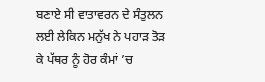ਬਣਾਏ ਸੀ ਵਾਤਾਵਰਨ ਦੇ ਸੰਤੁਲਨ ਲਈ ਲੇਕਿਨ ਮਨੁੱਖ ਨੇ ਪਹਾੜ ਤੋੜ ਕੇ ਪੱਥਰ ਨੂੰ ਹੋਰ ਕੰਮਾਂ ’ਚ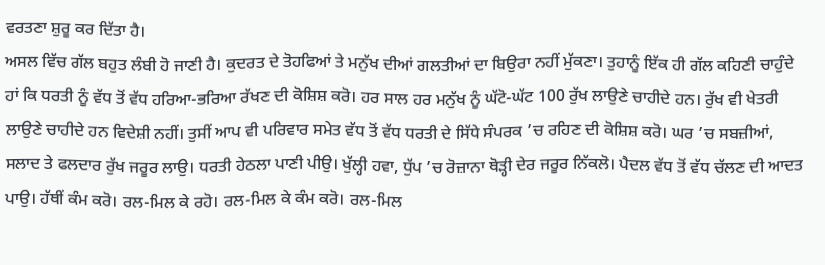ਵਰਤਣਾ ਸ਼ੁਰੂ ਕਰ ਦਿੱਤਾ ਹੈ।
ਅਸਲ ਵਿੱਚ ਗੱਲ ਬਹੁਤ ਲੰਬੀ ਹੋ ਜਾਣੀ ਹੈ। ਕੁਦਰਤ ਦੇ ਤੋਹਫਿਆਂ ਤੇ ਮਨੁੱਖ ਦੀਆਂ ਗਲਤੀਆਂ ਦਾ ਬਿਉਰਾ ਨਹੀਂ ਮੁੱਕਣਾ। ਤੁਹਾਨੂੰ ਇੱਕ ਹੀ ਗੱਲ ਕਹਿਣੀ ਚਾਹੁੰਦੇ ਹਾਂ ਕਿ ਧਰਤੀ ਨੂੰ ਵੱਧ ਤੋਂ ਵੱਧ ਹਰਿਆ-ਭਰਿਆ ਰੱਖਣ ਦੀ ਕੋਸ਼ਿਸ਼ ਕਰੋ। ਹਰ ਸਾਲ ਹਰ ਮਨੁੱਖ ਨੂੰ ਘੱਟੋ-ਘੱਟ 100 ਰੁੱਖ ਲਾਉਣੇ ਚਾਹੀਦੇ ਹਨ। ਰੁੱਖ ਵੀ ਖੇਤਰੀ ਲਾਉਣੇ ਚਾਹੀਦੇ ਹਨ ਵਿਦੇਸ਼ੀ ਨਹੀਂ। ਤੁਸੀਂ ਆਪ ਵੀ ਪਰਿਵਾਰ ਸਮੇਤ ਵੱਧ ਤੋਂ ਵੱਧ ਧਰਤੀ ਦੇ ਸਿੱਧੇ ਸੰਪਰਕ ’ਚ ਰਹਿਣ ਦੀ ਕੋਸ਼ਿਸ਼ ਕਰੋ। ਘਰ ’ਚ ਸਬਜ਼ੀਆਂ, ਸਲਾਦ ਤੇ ਫਲਦਾਰ ਰੁੱਖ ਜਰੂਰ ਲਾਉ। ਧਰਤੀ ਹੇਠਲਾ ਪਾਣੀ ਪੀਉ। ਖੁੱਲ੍ਹੀ ਹਵਾ, ਧੁੱਪ ’ਚ ਰੋਜ਼ਾਨਾ ਥੋੜ੍ਹੀ ਦੇਰ ਜਰੂਰ ਨਿੱਕਲੋ। ਪੈਦਲ ਵੱਧ ਤੋਂ ਵੱਧ ਚੱਲਣ ਦੀ ਆਦਤ ਪਾਉ। ਹੱਥੀਂ ਕੰਮ ਕਰੋ। ਰਲ-ਮਿਲ ਕੇ ਰਹੋ। ਰਲ-ਮਿਲ ਕੇ ਕੰਮ ਕਰੋ। ਰਲ-ਮਿਲ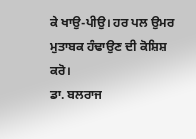ਕੇ ਖਾਉ-ਪੀਉ। ਹਰ ਪਲ ਉਮਰ ਮੁਤਾਬਕ ਹੰਢਾਉਣ ਦੀ ਕੋਸ਼ਿਸ਼ ਕਰੋ।
ਡਾ. ਬਲਰਾਜ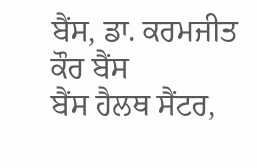ਬੈਂਸ, ਡਾ. ਕਰਮਜੀਤ ਕੌਰ ਬੈਂਸ
ਬੈਂਸ ਹੈਲਥ ਸੈਂਟਰ,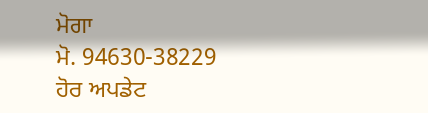ਮੋਗਾ
ਮੋ. 94630-38229
ਹੋਰ ਅਪਡੇਟ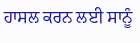ਹਾਸਲ ਕਰਨ ਲਈ ਸਾਨੂੰ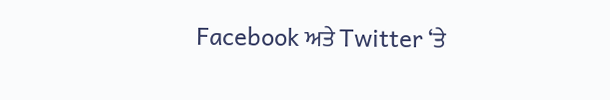Facebook ਅਤੇ Twitter ‘ਤੇ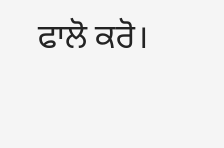ਫਾਲੋ ਕਰੋ।